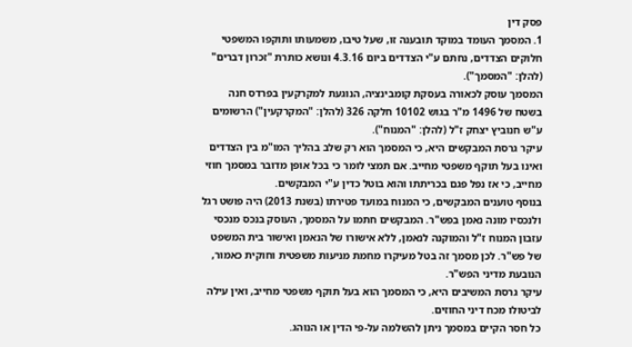פסק דין
1. המסמך העומד במוקד תובענה זו, שעל טיבו, משמעותו ותוקפו המשפטי חלוקים הצדדים, נחתם ע"י הצדדים ביום 4.3.16 ונושא כותרת "זכרון דברים" (להלן: "המסמך").
המסמך עוסק לכאורה בעסקת קומבינציה, הנוגעת למקרקעין בפרדס חנה בשטח של 1496 מ"ר בגוש 10102 חלקה 326 (להלן: "המקרקעין") הרשומים ע"ש חנוביץ יצחק ז"ל (להלן: "המנוח").
עיקר גרסת המבקשים היא, כי המסמך הוא רק שלב בהליך המו"מ בין הצדדים ואינו בעל תוקף משפטי מחייב. אם תמצי לומר כי בכל אופן מדובר במסמך חוזי מחייב, כי אז נפל פגם בכריתתו והוא בוטל כדין ע"י המבקשים.
בנוסף טוענים המבקשים, כי המנוח במועד פטירתו (בשנת 2013) היה פושט רגל ולנכסיו מונה נאמן בפש"ר. המבקשים חתמו על המסמך, העוסק בנכס מנכסי עזבון המנוח ז"ל והמוקנה לנאמן, ללא אישורו של הנאמן ואישור בית המשפט של פש"ר. לכן מסמך זה בטל מעיקרו מחמת מניעות משפטית וחוקית כאמור, הנובעת מדיני הפש"ר.
עיקר גרסת המשיבים היא, כי המסמך הוא בעל תוקף משפטי מחייב, ואין עילה לביטולו מכח דיני החוזים.
כל חסר הקיים במסמך ניתן להשלמה על-פי הדין או הנוהג.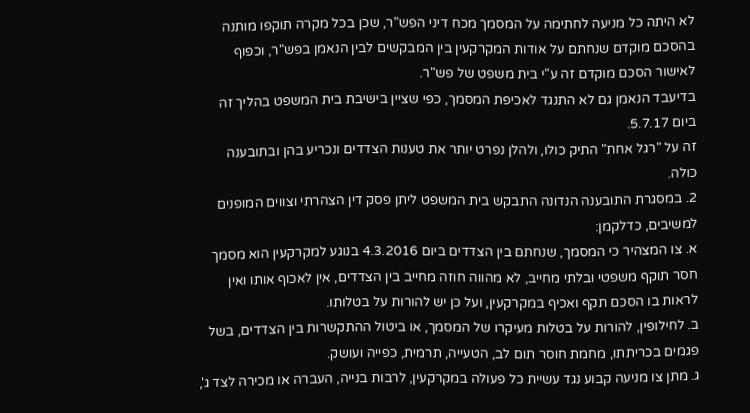לא היתה כל מניעה לחתימה על המסמך מכח דיני הפש"ר, שכן בכל מקרה תוקפו מותנה בהסכם מוקדם שנחתם על אודות המקרקעין בין המבקשים לבין הנאמן בפש"ר, וכפוף לאישור הסכם מוקדם זה ע"י בית משפט של פש"ר.
בדיעבד הנאמן גם לא התנגד לאכיפת המסמך, כפי שציין בישיבת בית המשפט בהליך זה ביום 5.7.17.
זה על "רגל אחת" התיק כולו, ולהלן נפרט יותר את טענות הצדדים ונכריע בהן ובתובענה כולה.
2. במסגרת התובענה הנדונה התבקש בית המשפט ליתן פסק דין הצהרתי וצווים המופנים למשיבים, כדלקמן:
א. צו המצהיר כי המסמך, שנחתם בין הצדדים ביום 4.3.2016 בנוגע למקרקעין הוא מסמך חסר תוקף משפטי ובלתי מחייב, לא מהווה חוזה מחייב בין הצדדים, אין לאכוף אותו ואין לראות בו הסכם תקף ואכיף במקרקעין, ועל כן יש להורות על בטלותו.
ב. לחילופין, להורות על בטלות מעיקרו של המסמך, או ביטול ההתקשרות בין הצדדים, בשל פגמים בכריתתו, מחמת חוסר תום לב, הטעייה, תרמית, כפייה ועושק.
ג. מתן צו מניעה קבוע נגד עשיית כל פעולה במקרקעין, לרבות בנייה, העברה או מכירה לצד ג',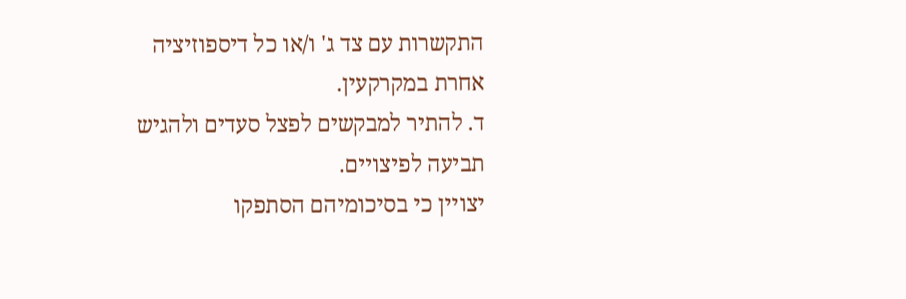התקשרות עם צד ג' ו/או כל דיספוזיציה אחרת במקרקעין.
ד. להתיר למבקשים לפצל סעדים ולהגיש תביעה לפיצויים.
יצויין כי בסיכומיהם הסתפקו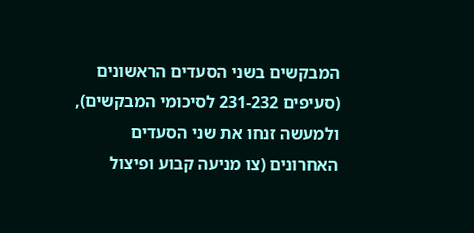המבקשים בשני הסעדים הראשונים (סעיפים 231-232 לסיכומי המבקשים), ולמעשה זנחו את שני הסעדים האחרונים (צו מניעה קבוע ופיצול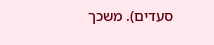סעדים). משכך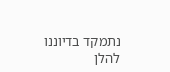נתמקד בדיוננו להלן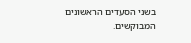בשני הסעדים הראשונים המבוקשים.